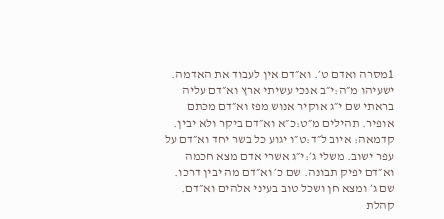1מסרה ואדם ט׳. וא״דם אין לעבוד את האדמה. ישעיהו מ״ה:י״ב אנכי עשיתי ארץ וא״דם עליה בראתי שם י״ג אוקיר אנוש מפז וא״דם מכתם אופיר. תהילים מ״ט:כ״א וא״דם ביקר ולא יבין. קדמאה: איוב ל״ד:ט״ו יגוע כל בשר יחד וא״דם על עפר ישוב. משלי ג׳:י״ג אשרי אדם מצא חכמה וא״דם יפיק תבונה. שם כ׳ וא״דם מה יבין דרכו. שם ג׳ ומצא חן ושכל טוב בעיני אלהים וא״דם. קהלת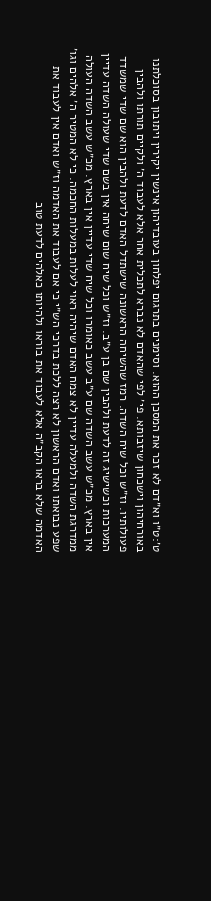ט׳:ט״ו וא״דם לא זכר את המסכן ההוא. וסימנים בתרגום יפלחון בעובדיהון אינשין יקירין ויתובון בסוכלתנו באורחיהון וישכחון שיזבותא. פי׳ לפי שהאדם לא נברא לתכלית אחר אלא לעבוד ה׳ ולקיים תורתו ולהבין פעולותיו. וז״ש וכל שיח השדה. רמז שהשיחה הראשונה שישתדל האדם לדעת ולהבין הוא שם שדי שמשדד המערכות וכשישיג זה לדעת ולהבין שם בן ע״ב. וז״ש וכל שיח שום שיחה אין בשם שדי שעולה השדה עדיין אין בארץ. מכ״ש עשב השדה שם ע״ב עשב כאומרו וכל שיח שדי עדיין אין בארץ. מכ״ש עשב השדה העולה ממדרגת השדה ולמעלה עדיין לא צמח האדם שיהיה ראוי לעלות במעלות החכמה. כי לא המטיר ה׳ אלהים וגו׳ שפע נבואתו ואדם הראשון לא רצה ללכת בדרכי הש״י כי אם לעבוד את האדמה וז״ש ואדם אין לעבוד את האדמה שלא בראו הקב״ה אלא לעבוד את בוראו ולהיותו כאלהים לדעת טוב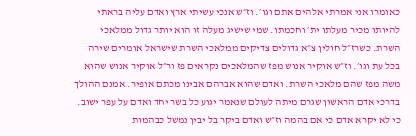כאומרו אני אמרתי אלהים אתם וגו׳. וז״ש אנכי עשיתי ארץ ואדם עליה בראתי להיותו מכיר מעלתו ית׳ וחכמתו. שמי שישיג מעלה זו הוא יותר גדול ממלאכי השרת. כשרז״ל חולין צ״א גדולים צדיקים ממלאכי השרת שישראל אומרים שירה בכל עת וגו׳. וז״ש אוקיר אנוש מפז שהמלאכים נקראים פז ור״ל אוקיר אנוש שהוא משה מפז שהם מלאכי השרת. ואדם שהוא אברהם אבינו מכתם אופיר. אמנם ההולך בדרכי אדם הראשון שגרם מיתה לעולם שנאמר יגוע כל בשר יחד ואדם על עפר ישוב. כי לא יקרא אדם כי אם בהמה וז״ש ואדם ביקר בל יבין נמשל כבהמות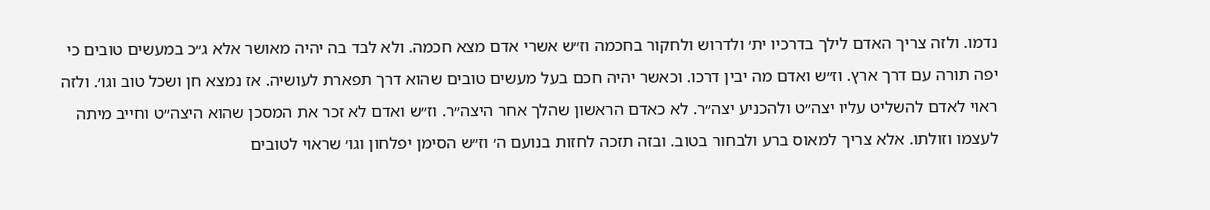נדמו. ולזה צריך האדם לילך בדרכיו ית׳ ולדרוש ולחקור בחכמה וז״ש אשרי אדם מצא חכמה. ולא לבד בה יהיה מאושר אלא ג״כ במעשים טובים כי יפה תורה עם דרך ארץ. וז״ש ואדם מה יבין דרכו. וכאשר יהיה חכם בעל מעשים טובים שהוא דרך תפארת לעושיה. אז נמצא חן ושכל טוב וגו׳. ולזה ראוי לאדם להשליט עליו יצה״ט ולהכניע יצה״ר. לא כאדם הראשון שהלך אחר היצה״ר. וז״ש ואדם לא זכר את המסכן שהוא היצה״ט וחייב מיתה לעצמו וזולתו. אלא צריך למאוס ברע ולבחור בטוב. ובזה תזכה לחזות בנועם ה׳ וז״ש הסימן יפלחון וגו׳ שראוי לטובים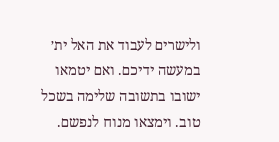ולישרים לעבוד את האל ית׳ במעשה ידיכם. ואם יטמאו ישובו בתשובה שלימה בשכל טוב. וימצאו מנוח לנפשם.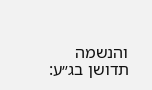והנשמה תדושן בג״ע: